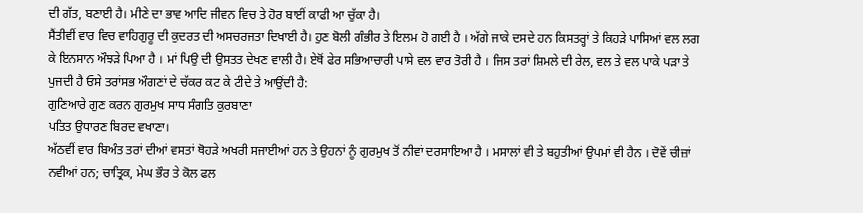ਦੀ ਗੱਤ, ਬਣਾਈ ਹੈ। ਮੀਣੇ ਦਾ ਭਾਵ ਆਦਿ ਜੀਵਨ ਵਿਚ ਤੇ ਹੋਰ ਬਾਈਂ ਕਾਫੀ ਆ ਚੁੱਕਾ ਹੈ।
ਸੈਂਤੀਵੀਂ ਵਾਰ ਵਿਚ ਵਾਹਿਗੁਰੂ ਦੀ ਕੁਦਰਤ ਦੀ ਅਸਚਰਜਤਾ ਦਿਖਾਈ ਹੈ। ਹੁਣ ਬੋਲੀ ਗੰਭੀਰ ਤੇ ਇਲਮ ਹੋ ਗਈ ਹੈ । ਅੱਗੇ ਜਾਕੇ ਦਸਦੇ ਹਨ ਕਿਸਤਰ੍ਹਾਂ ਤੇ ਕਿਹੜੇ ਪਾਸਿਆਂ ਵਲ ਲਗ ਕੇ ਇਨਸਾਨ ਔਝੜੇ ਪਿਆ ਹੈ । ਮਾਂ ਪਿਉ ਦੀ ਉਸਤਤ ਦੇਖਣ ਵਾਲੀ ਹੈ। ਏਥੋਂ ਫੇਰ ਸਭਿਆਚਾਰੀ ਪਾਸੇ ਵਲ ਵਾਰ ਤੋਰੀ ਹੈ । ਜਿਸ ਤਰਾਂ ਸ਼ਿਮਲੇ ਦੀ ਰੇਲ, ਵਲ ਤੇ ਵਲ ਪਾਕੇ ਪੜਾ ਤੇ ਪੁਜਦੀ ਹੈ ਓਸੇ ਤਰਾਂਸਭ ਔਗਣਾਂ ਦੇ ਚੱਕਰ ਕਟ ਕੇ ਟੀਦੇ ਤੇ ਆਉਂਦੀ ਹੈ:
ਗੁਣਿਆਰੇ ਗੁਣ ਕਰਨ ਗੁਰਮੁਖ ਸਾਧ ਸੰਗਤਿ ਕੁਰਬਾਣਾ
ਪਤਿਤ ਉਧਾਰਣ ਬਿਰਦ ਵਖਾਣਾ।
ਅੱਠਵੀਂ ਵਾਰ ਬਿਅੰਤ ਤਰਾਂ ਦੀਆਂ ਵਸਤਾਂ ਥੋਹੜੇ ਅਖਰੀ ਸਜਾਈਆਂ ਹਨ ਤੇ ਉਹਨਾਂ ਨੂੰ ਗੁਰਮੁਖ ਤੋਂ ਨੀਵਾਂ ਦਰਸਾਇਆ ਹੈ । ਮਸਾਲਾਂ ਵੀ ਤੇ ਬਹੁਤੀਆਂ ਉਪਮਾਂ ਵੀ ਹੈਨ । ਦੋਵੇਂ ਚੀਜ਼ਾਂ ਨਵੀਆਂ ਹਨ; ਚਾਤ੍ਰਿਕ, ਮੇਘ ਭੌਰ ਤੇ ਕੋਲ ਫਲ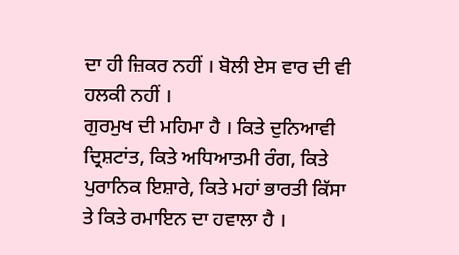ਦਾ ਹੀ ਜ਼ਿਕਰ ਨਹੀਂ । ਬੋਲੀ ਏਸ ਵਾਰ ਦੀ ਵੀ ਹਲਕੀ ਨਹੀਂ ।
ਗੁਰਮੁਖ ਦੀ ਮਹਿਮਾ ਹੈ । ਕਿਤੇ ਦੁਨਿਆਵੀ ਦ੍ਰਿਸ਼ਟਾਂਤ, ਕਿਤੇ ਅਧਿਆਤਮੀ ਰੰਗ, ਕਿਤੇ ਪੁਰਾਨਿਕ ਇਸ਼ਾਰੇ, ਕਿਤੇ ਮਹਾਂ ਭਾਰਤੀ ਕਿੱਸਾ ਤੇ ਕਿਤੇ ਰਮਾਇਨ ਦਾ ਹਵਾਲਾ ਹੈ ।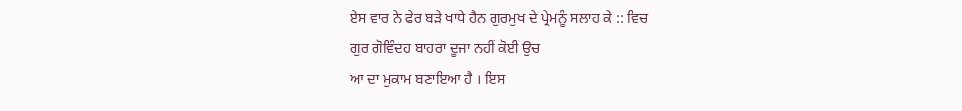ਏਸ ਵਾਰ ਨੇ ਫੇਰ ਬੜੇ ਖਾਧੇ ਹੈਨ ਗੁਰਮੁਖ ਦੇ ਪ੍ਰੇਮਨੂੰ ਸਲਾਹ ਕੇ :: ਵਿਚ
ਗੁਰ ਗੋਵਿੰਦਹ ਬਾਹਰਾ ਦੂਜਾ ਨਹੀਂ ਕੋਈ ਉਚ
ਆ ਦਾ ਮੁਕਾਮ ਬਣਾਇਆ ਹੈ । ਇਸ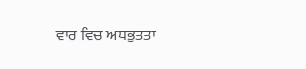ਵਾਰ ਵਿਚ ਅਧਭੁਤਤਾ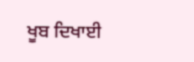ਖੂਬ ਦਿਖਾਈ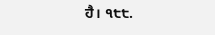ਹੈ। ੧੮੮.